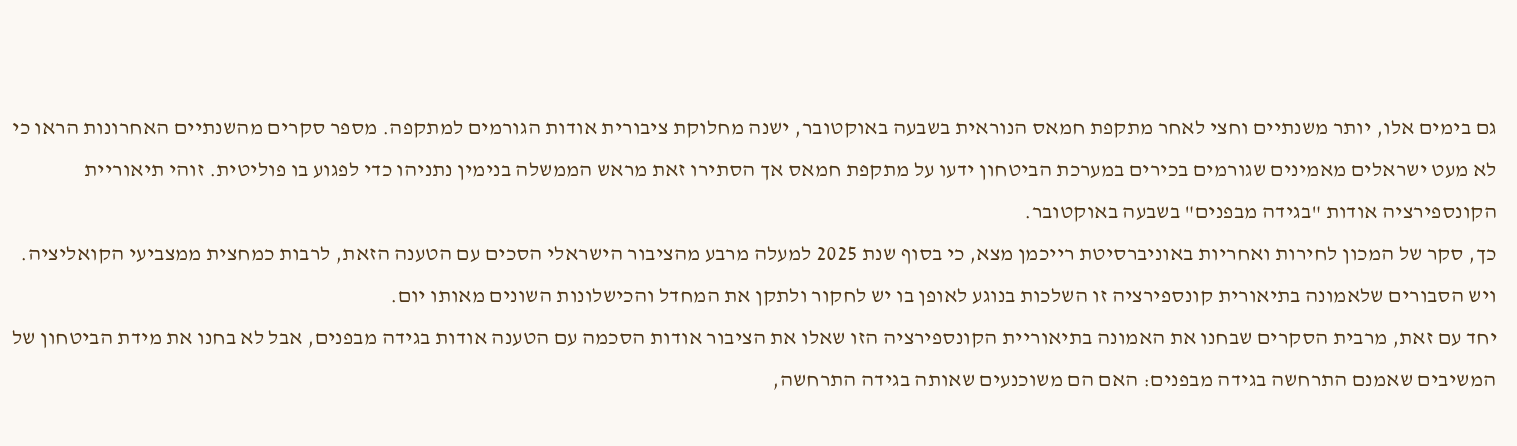גם בימים אלו, יותר משנתיים וחצי לאחר מתקפת חמאס הנוראית בשבעה באוקטובר, ישנה מחלוקת ציבורית אודות הגורמים למתקפה. מספר סקרים מהשנתיים האחרונות הראו כי לא מעט ישראלים מאמינים שגורמים בכירים במערכת הביטחון ידעו על מתקפת חמאס אך הסתירו זאת מראש הממשלה בנימין נתניהו כדי לפגוע בו פוליטית. זוהי תיאוריית הקונספירציה אודות "בגידה מבפנים" בשבעה באוקטובר.
כך, סקר של המכון לחירות ואחריות באוניברסיטת רייכמן מצא, כי בסוף שנת 2025 למעלה מרבע מהציבור הישראלי הסכים עם הטענה הזאת, לרבות כמחצית ממצביעי הקואליציה. ויש הסבורים שלאמונה בתיאורית קונספירציה זו השלכות בנוגע לאופן בו יש לחקור ולתקן את המחדל והכישלונות השונים מאותו יום.
יחד עם זאת, מרבית הסקרים שבחנו את האמונה בתיאוריית הקונספירציה הזו שאלו את הציבור אודות הסכמה עם הטענה אודות בגידה מבפנים, אבל לא בחנו את מידת הביטחון של המשיבים שאמנם התרחשה בגידה מבפנים: האם הם משוכנעים שאותה בגידה התרחשה,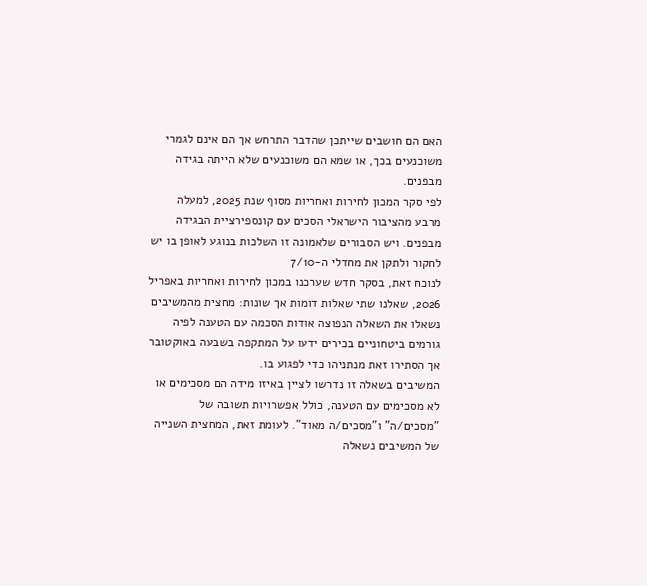האם הם חושבים שייתכן שהדבר התרחש אך הם אינם לגמרי משוכנעים בכך, או שמא הם משוכנעים שלא הייתה בגידה מבפנים.
לפי סקר המכון לחירות ואחריות מסוף שנת 2025, למעלה מרבע מהציבור הישראלי הסכים עם קונספירציית הבגידה מבפנים. ויש הסבורים שלאמונה זו השלכות בנוגע לאופן בו יש לחקור ולתקן את מחדלי ה-7/10
לנוכח זאת, בסקר חדש שערכנו במכון לחירות ואחריות באפריל 2026, שאלנו שתי שאלות דומות אך שונות: מחצית מהמשיבים נשאלו את השאלה הנפוצה אודות הסכמה עם הטענה לפיה גורמים ביטחוניים בכירים ידעו על המתקפה בשבעה באוקטובר אך הסתירו זאת מנתניהו כדי לפגוע בו.
המשיבים בשאלה זו נדרשו לציין באיזו מידה הם מסכימים או לא מסכימים עם הטענה, כולל אפשרויות תשובה של "מסכים/ה" ו"מסכים/ה מאוד". לעומת זאת, המחצית השנייה של המשיבים נשאלה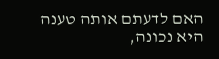האם לדעתם אותה טענה היא נכונה,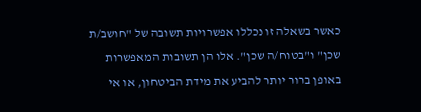כאשר בשאלה זו נכללו אפשרויות תשובה של "חושב/ת שכן" ו"בטוח/ה שכן". אלו הן תשובות המאפשרות באופן ברור יותר להביע את מידת הביטחון, או אי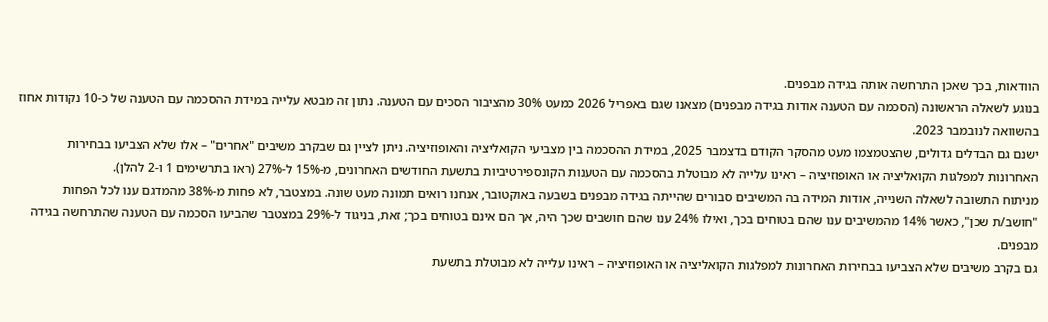הוודאות, בכך שאכן התרחשה אותה בגידה מבפנים.
בנוגע לשאלה הראשונה (הסכמה עם הטענה אודות בגידה מבפנים) מצאנו שגם באפריל 2026 כמעט 30% מהציבור הסכים עם הטענה. נתון זה מבטא עלייה במידת ההסכמה עם הטענה של כ-10 נקודות אחוז בהשוואה לנובמבר 2023.
ישנם גם הבדלים גדולים, שהצטמצמו מעט מהסקר הקודם בדצמבר 2025, במידת ההסכמה בין מצביעי הקואליציה והאופוזיציה. ניתן לציין גם שבקרב משיבים "אחרים" – אלו שלא הצביעו בבחירות האחרונות למפלגות הקואליציה או האופוזיציה – ראינו עלייה לא מבוטלת בהסכמה עם הטענות הקונספירטיביות בתשעת החודשים האחרונים, מ-15% ל-27% (ראו בתרשימים 1 ו-2 להלן).
מניתוח התשובה לשאלה השנייה, אודות המידה בה המשיבים סבורים שהייתה בגידה מבפנים בשבעה באוקטובר, אנחנו רואים תמונה מעט שונה. במצטבר, לא פחות מ-38% מהמדגם ענו לכל הפחות "חושב/ת שכן", כאשר 14% מהמשיבים ענו שהם בטוחים בכך, ואילו 24% ענו שהם חושבים שכך היה, אך הם אינם בטוחים בכך; זאת, בניגוד ל-29% במצטבר שהביעו הסכמה עם הטענה שהתרחשה בגידה מבפנים.
גם בקרב משיבים שלא הצביעו בבחירות האחרונות למפלגות הקואליציה או האופוזיציה – ראינו עלייה לא מבוטלת בתשעת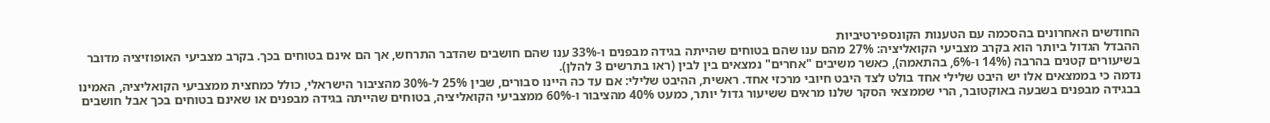החודשים האחרונים בהסכמה עם הטענות הקונספירטיביות
ההבדל הגדול ביותר הוא בקרב מצביעי הקואליציה: 27% מהם ענו שהם בטוחים שהייתה בגידה מבפנים ו-33% ענו שהם חושבים שהדבר התרחש, אך הם אינם בטוחים בכך. בקרב מצביעי האופוזיציה מדובר בשיעורים קטנים בהרבה (14% ו-6%, בהתאמה), כאשר משיבים "אחרים" נמצאים בין לבין (ראו בתרשים 3 להלן).
נדמה כי בממצאים אלו יש היבט שלילי אחד בולט לצד היבט חיובי מרכזי אחד. ראשית, ההיבט שלילי: אם עד כה היינו סבורים, שבין 25% ל-30% מהציבור הישראלי, כולל כמחצית ממצביעי הקואליציה, האמינו בבגידה מבפנים בשבעה באוקטובר, הרי שממצאי הסקר שלנו מראים ששיעור גדול יותר, כמעט 40% מהציבור ו-60% ממצביעי הקואליציה, בטוחים שהייתה בגידה מבפנים או שאינם בטוחים בכך אבל חושבים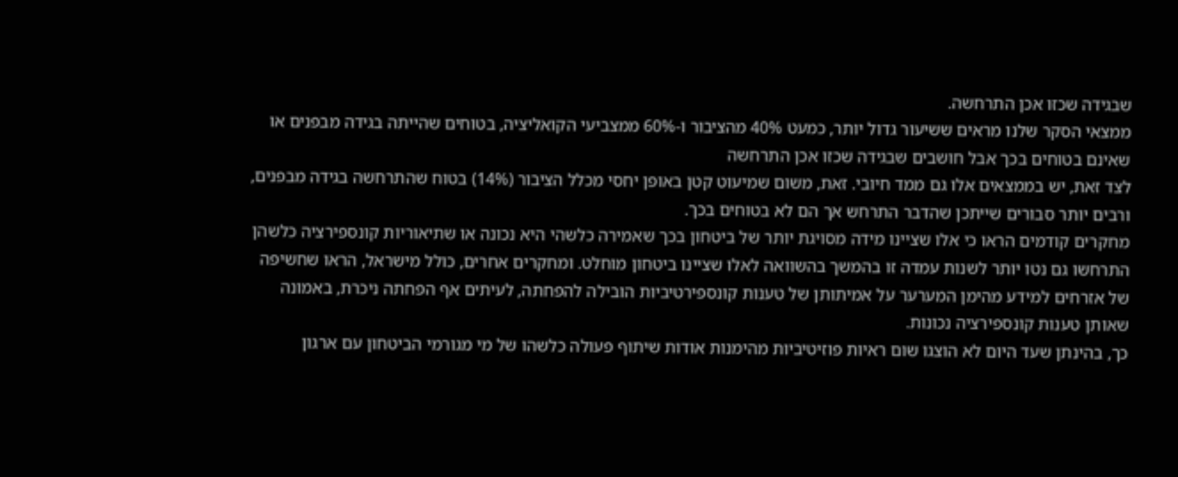שבגידה שכזו אכן התרחשה.
ממצאי הסקר שלנו מראים ששיעור גדול יותר, כמעט 40% מהציבור ו-60% ממצביעי הקואליציה, בטוחים שהייתה בגידה מבפנים או שאינם בטוחים בכך אבל חושבים שבגידה שכזו אכן התרחשה
לצד זאת, יש בממצאים אלו גם ממד חיובי. זאת, משום שמיעוט קטן באופן יחסי מכלל הציבור (14%) בטוח שהתרחשה בגידה מבפנים, ורבים יותר סבורים שייתכן שהדבר התרחש אך הם לא בטוחים בכך.
מחקרים קודמים הראו כי אלו שציינו מידה מסויגת יותר של ביטחון בכך שאמירה כלשהי היא נכונה או שתיאוריות קונספירציה כלשהן התרחשו גם נטו יותר לשנות עמדה זו בהמשך בהשוואה לאלו שציינו ביטחון מוחלט. ומחקרים אחרים, כולל מישראל, הראו שחשיפה של אזרחים למידע מהימן המערער על אמיתותן של טענות קונספירטיביות הובילה להפחתה, לעיתים אף הפחתה ניכרת, באמונה שאותן טענות קונספירציה נכונות.
כך, בהינתן שעד היום לא הוצגו שום ראיות פוזיטיביות מהימנות אודות שיתוף פעולה כלשהו של מי מגורמי הביטחון עם ארגון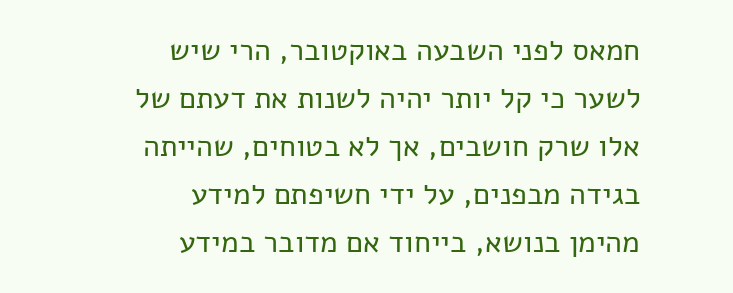חמאס לפני השבעה באוקטובר, הרי שיש לשער כי קל יותר יהיה לשנות את דעתם של אלו שרק חושבים, אך לא בטוחים, שהייתה בגידה מבפנים, על ידי חשיפתם למידע מהימן בנושא, בייחוד אם מדובר במידע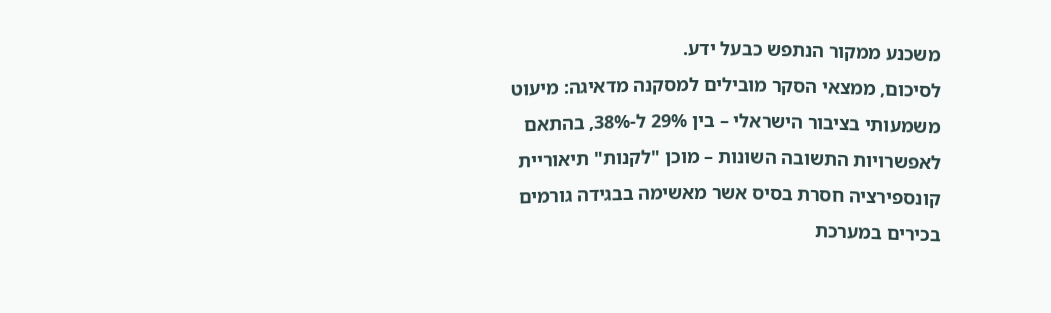משכנע ממקור הנתפש כבעל ידע.
לסיכום, ממצאי הסקר מובילים למסקנה מדאיגה: מיעוט משמעותי בציבור הישראלי – בין 29% ל-38%, בהתאם לאפשרויות התשובה השונות – מוכן "לקנות" תיאוריית קונספירציה חסרת בסיס אשר מאשימה בבגידה גורמים בכירים במערכת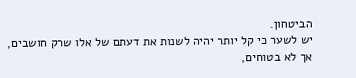הביטחון.
יש לשער כי קל יותר יהיה לשנות את דעתם של אלו שרק חושבים, אך לא בטוחים,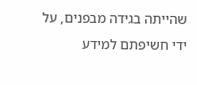שהייתה בגידה מבפנים, על ידי חשיפתם למידע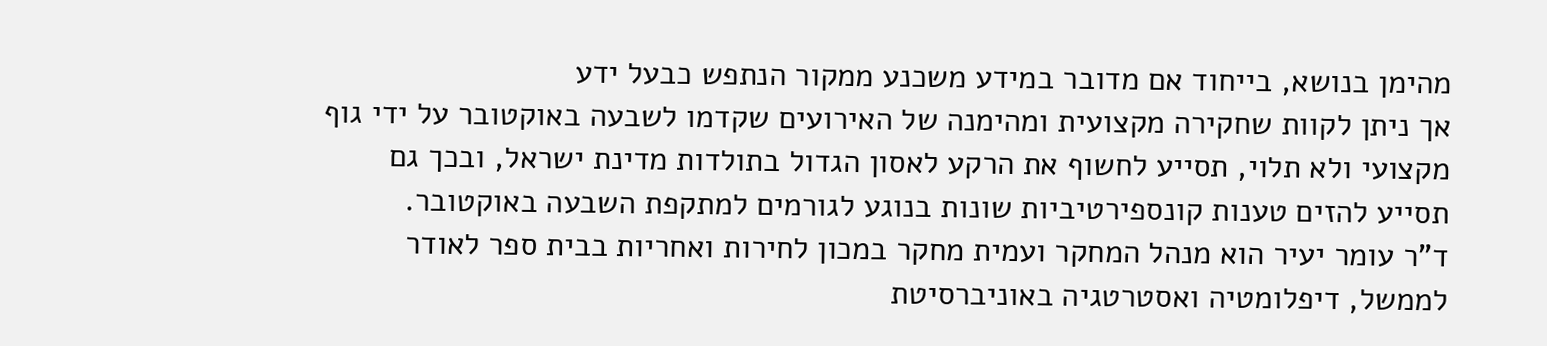מהימן בנושא, בייחוד אם מדובר במידע משכנע ממקור הנתפש כבעל ידע
אך ניתן לקוות שחקירה מקצועית ומהימנה של האירועים שקדמו לשבעה באוקטובר על ידי גוף מקצועי ולא תלוי, תסייע לחשוף את הרקע לאסון הגדול בתולדות מדינת ישראל, ובכך גם תסייע להזים טענות קונספירטיביות שונות בנוגע לגורמים למתקפת השבעה באוקטובר.
ד"ר עומר יעיר הוא מנהל המחקר ועמית מחקר במכון לחירות ואחריות בבית ספר לאודר לממשל, דיפלומטיה ואסטרטגיה באוניברסיטת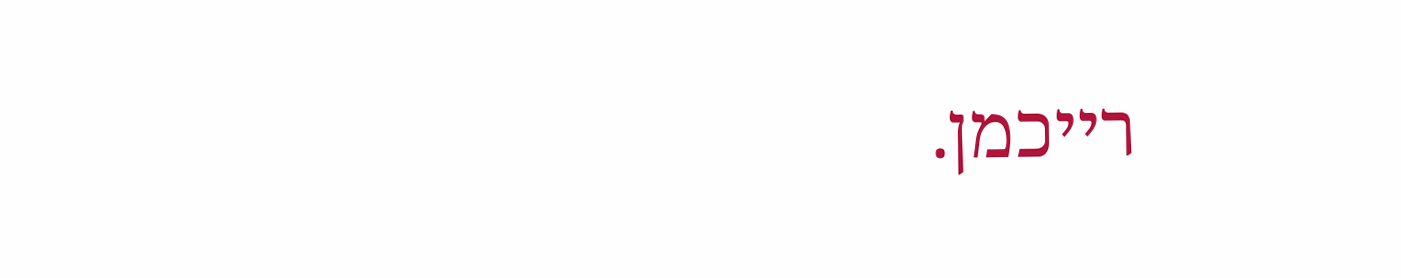רייכמן.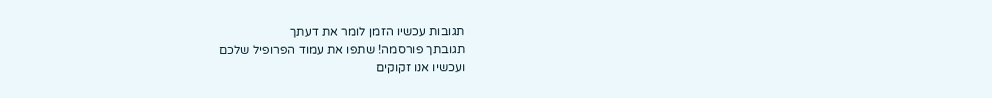תגובות עכשיו הזמן לומר את דעתך
תגובתך פורסמה! שתפו את עמוד הפרופיל שלכם
ועכשיו אנו זקוקים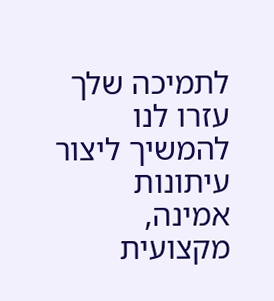לתמיכה שלך עזרו לנו להמשיך ליצור עיתונות אמינה, מקצועית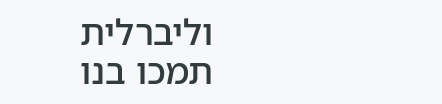וליברלית
תמכו בנו